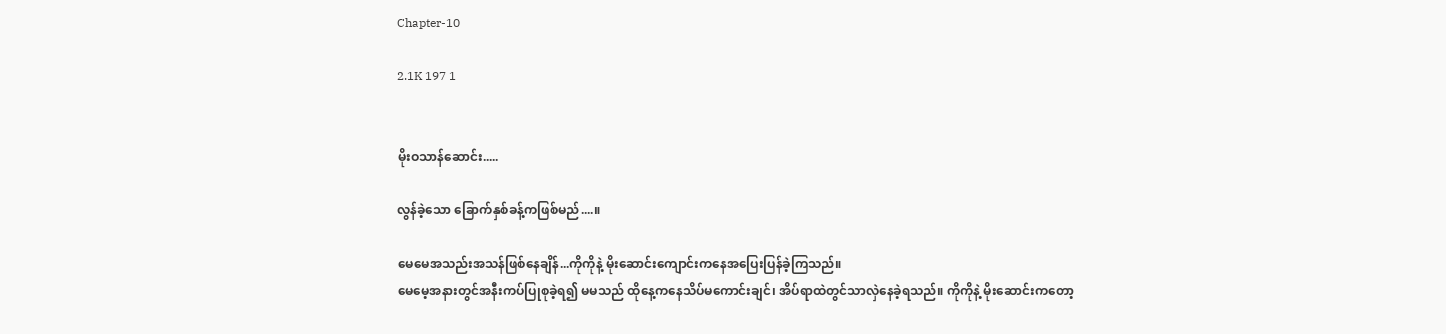Chapter-10

2.1K 197 1


မိုးဝသာန်ဆောင်း.....

လွန်ခဲ့သော ခြောက်နှစ်ခန့်ကဖြစ်မည်....။

မေမေအသည်းအသန်ဖြစ်နေချိန်...ကိုကိုနဲ့ မိုးဆောင်းကျောင်းကနေအပြေးပြန်ခဲ့ကြသည်။
မေမေ့အနားတွင်အနီးကပ်ပြုစုခဲ့ရ၍ မမသည် ထိုနေ့ကနေသိပ်မကောင်းချင်၊ အိပ်ရာထဲတွင်သာလှဲနေခဲ့ရသည်။ ကိုကိုနဲ့ မိုးဆောင်းကတော့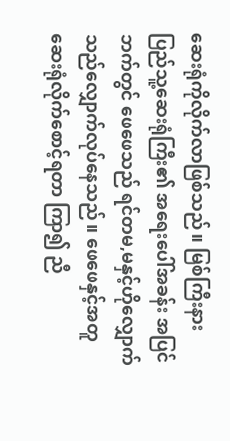ဆေးရုံကိုလိုက်လာဖြစ်သည်။ မြစ်ကြီးနား ပြည်သူ့ဆေးရုံကြီး၏ အရေးပေါ်အခန်း အပြင်ဘက်တွင် ဖေဖေသည် ရင်တမ,မနှင့်ဟိုလျှောက်သည်လျှောက်လုပ်နေသည်။ ဖေဖေနှင့်အတူ ဆေးရုံလိုက်စောင့်ရတာ ကြာ၍ ညီ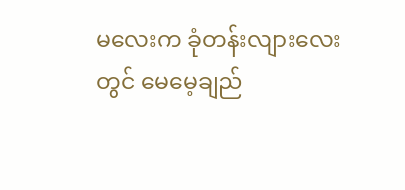မလေးက ခုံတန်းလျားလေးတွင် မေမေ့ချည်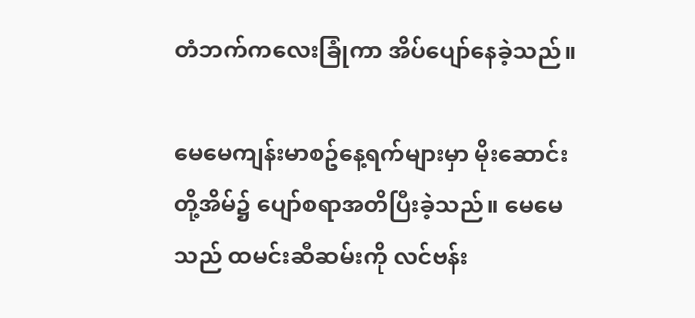တံဘက်ကလေးခြုံကာ အိပ်ပျော်နေခဲ့သည်။

မေမေကျန်းမာစဥ်နေ့ရက်များမှာ မိုးဆောင်းတို့အိမ်၌ ပျော်စရာအတိပြီးခဲ့သည်။ မေမေသည် ထမင်းဆီဆမ်းကို လင်ဗန်း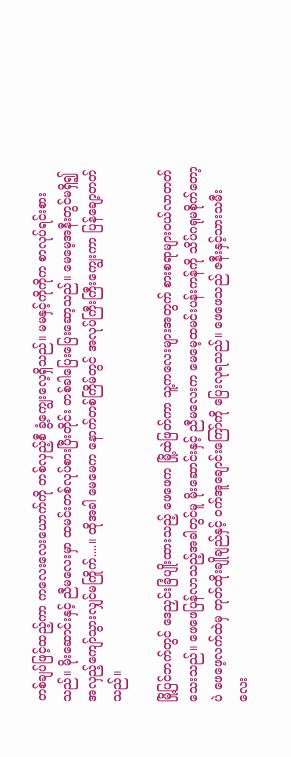တစ်ချပ်ဖြင့်ထည့်ကာ ကလေးလေးယောက်ကို တစ်လှည့်စီ ခွံ့ကျွေးလေ့ရှိသည်။ မမနှင့်ကိုကိုက စာလုပ်ရင်းစားသည်။ မိုးဆောင်းနှင့် ညီမလေးမှာ ထမင်းတစ်လုပ်စားပြီးတိုင်း တစ်ခါပြေးပြေးဆော့သည်။ မေမေ့အနီးတွင်မရှိ၍ အလှည့်ကျော်သွားလျှင်မကြိုက်....။ ထိုအခါ မေမေက နောက်တစ်ကြိမ်တွင် အလုပ်ကြီးကြီးကျွေးကာ ပြန်ချော့တတ်သည်။

မြို့ပြင်ဘက်တွင် ဒေညှင်းခြံပျိုးထားသည့် ဖေဖေက မြို့ထဲဖြတ်ကာ သူ့ကလေးများအတွက် စားစရာများဝယ်လာတတ်သေးသည်။ ဖေဖေပြန်လာသည့်အခါတွင်မူ မိုးဆောင်းနှင့် ညီမလေးက မေမေ့ထမင်းပန်းကန်ကို သိပ်ဂရုမစိုက်တော့ပဲ ဖေဖေ့လက်ထဲမှ တုတ်ထိုးချိုချည်နှင့် ဝက်အူချောင်းကြော်ကို ပြေးလုရသည်။ ဖေဖေသည် ဇနီးနှင့်သားသမီးလေး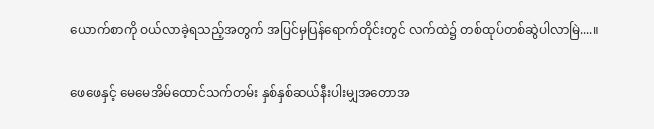ယောက်စာကို ဝယ်လာခဲ့ရသည့်အတွက် အပြင်မှပြန်ရောက်တိုင်းတွင် လက်ထဲ၌ တစ်ထုပ်တစ်ဆွဲပါလာမြဲ....။

ဖေဖေနှင့် မေမေအိမ်ထောင်သက်တမ်း နှစ်နှစ်ဆယ်နီးပါးမျှအတောအ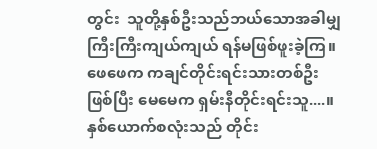တွင်း  သူတို့နှစ်ဦးသည်ဘယ်သောအခါမျှ ကြီးကြီးကျယ်ကျယ် ရန်မဖြစ်ဖူးခဲ့ကြ။ ဖေဖေက ကချင်တိုင်းရင်းသားတစ်ဦးဖြစ်ပြီး မေမေက ရှမ်းနီတိုင်းရင်းသူ....။ နှစ်ယောက်စလုံးသည် တိုင်း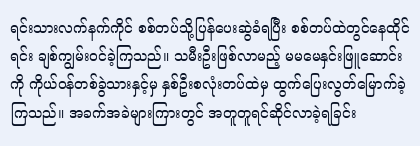ရင်းသားလက်နက်ကိုင် စစ်တပ်သို့ပြန်ပေးဆွဲခံရပြီး စစ်တပ်ထဲတွင်နေထိုင်ရင်း ချစ်ကျွမ်းဝင်ခဲ့ကြသည်။ သမီးဦးဖြစ်လာမည့် မမမေနှင်းဖြူဆောင်းကို ကိုယ်ဝန်တစ်ခွဲသားနှင့်မှ နှစ်ဦးစလုံးတပ်ထဲမှ ထွက်ပြေးလွတ်မြောက်ခဲ့ကြသည်။ အခက်အခဲများကြားတွင် အတူတူရင်ဆိုင်လာခဲ့ရခြင်း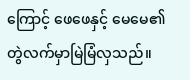ကြောင့် ဖေဖေနှင့် မေမေ၏ တွဲလက်မှာမြဲမြံလှသည်။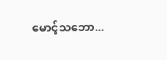မောင့်သဘော...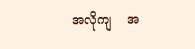အလိုကျ    အ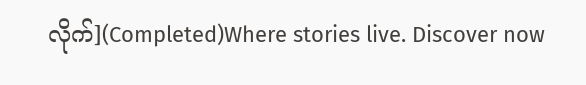လိုက်](Completed)Where stories live. Discover now